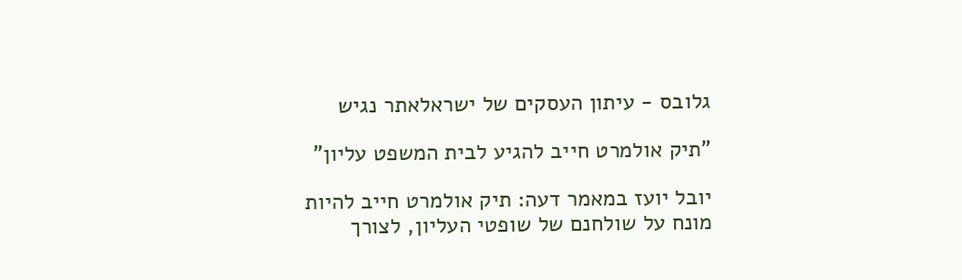גלובס - עיתון העסקים של ישראלאתר נגיש

"תיק אולמרט חייב להגיע לבית המשפט עליון"

יובל יועז במאמר דעה: תיק אולמרט חייב להיות מונח על שולחנם של שופטי העליון, לצורך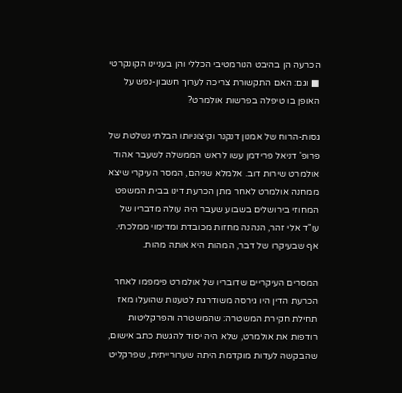הכרעה הן בהיבט הנורמטיבי הכללי והן בעניינו הקונקרטי ■ וגם: האם התקשורת צריכה לערוך חשבון-נפש על האופן בו טיפלה בפרשות אולמרט?

גסות-הרוח של אמנון דנקנר וקיצוניותו הבלתי נשלטת של פרופ' דניאל פרידמן עשו לראש הממשלה לשעבר אהוד אולמרט שירות דוב. אלמלא שניהם, המסר העיקרי שיצא ממחנה אולמרט לאחר מתן הכרעת דינו בבית המשפט המחוזי בירושלים בשבוע שעבר היה עולה מדבריו של עו"ד אלי זהר, הנהנה מחזות מכובדת ומדימוי ממלכתי. אף שבעיקרו של דבר, המהות היא אותה מהות.

המסרים העיקריים שדובריו של אולמרט פימפמו לאחר הכרעת הדין היו גירסה משודרגת לטענות שהועלו מאז תחילת חקירת המשטרה: שהמשטרה והפרקליטות רודפות את אולמרט, שלא היה יסוד להגשת כתב אישום, שהבקשה לעדות מוקדמת היתה שערורייתית, שפרקליט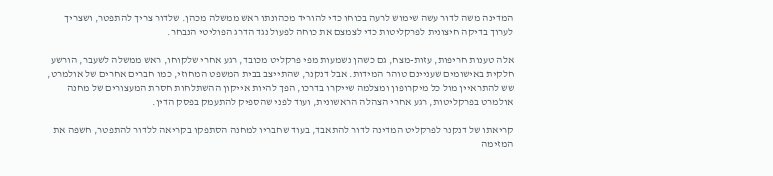המדינה משה לדור עשה שימוש לרעה בכוחו כדי להוריד מכהונתו ראש ממשלה מכהן. שלדור צריך להתפטר, ושצריך לערוך בדיקה חיצונית לפרקליטות כדי לצמצם את כוחה לפעול נגד הדרג הפוליטי הנבחר.

אלה טענות חריפות, עזות-מצח, גם כשהן נשמעות מפי פרקליט מכובד, רגע אחרי שלקוחו, ראש ממשלה לשעבר, הורשע חלקית באישומים שעניינם טוהר המידות. אבל דנקנר, שהתייצב בבית המשפט המחוזי, כמו חברים אחרים של אולמרט, שש להתראיין מול כל מיקרופון ומצלמה שייקרו בדרכו, הפך להיות אייקון ההשתלחות חסרת המעצורים של מחנה אולמרט בפרקליטות, רגע אחרי הצהלה הראשונית, ועוד לפני שהספיק להתעמק בפסק הדין.

קריאתו של דנקנר לפרקליט המדינה לדור להתאבד, בעוד שחבריו למחנה הסתפקו בקריאה ללדור להתפטר, חשפה את המזימה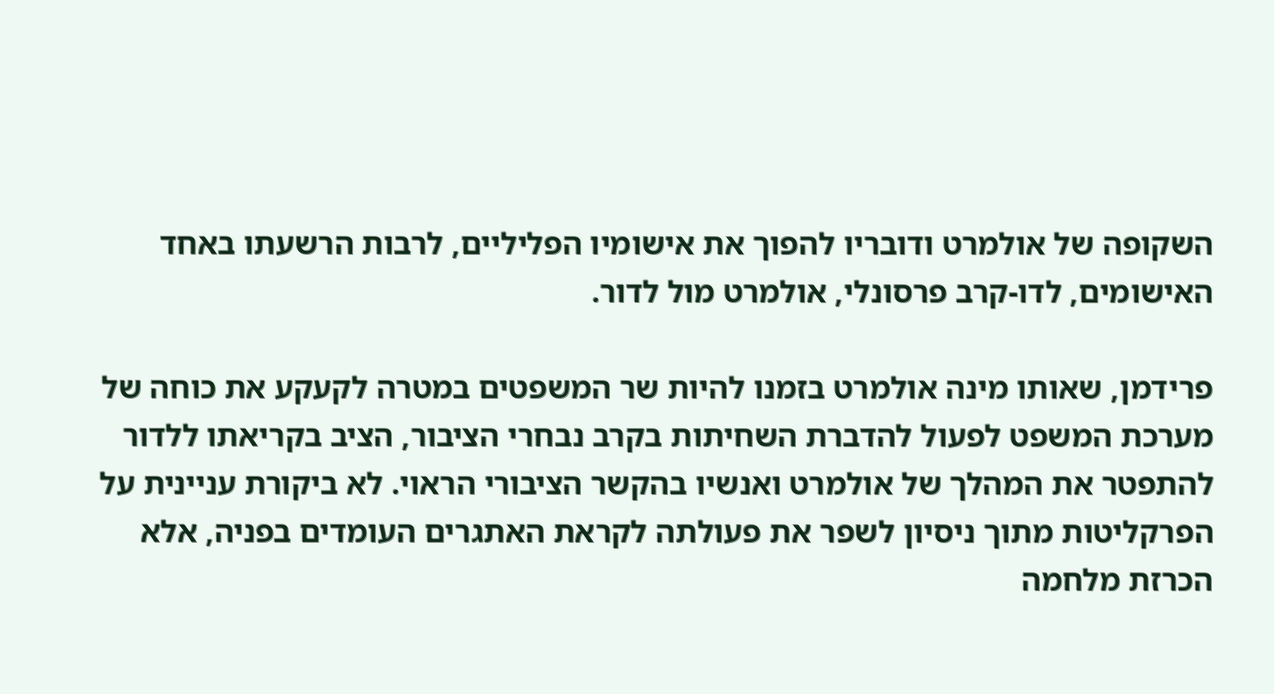השקופה של אולמרט ודובריו להפוך את אישומיו הפליליים, לרבות הרשעתו באחד האישומים, לדו-קרב פרסונלי, אולמרט מול לדור.

פרידמן, שאותו מינה אולמרט בזמנו להיות שר המשפטים במטרה לקעקע את כוחה של מערכת המשפט לפעול להדברת השחיתות בקרב נבחרי הציבור, הציב בקריאתו ללדור להתפטר את המהלך של אולמרט ואנשיו בהקשר הציבורי הראוי. לא ביקורת עניינית על הפרקליטות מתוך ניסיון לשפר את פעולתה לקראת האתגרים העומדים בפניה, אלא הכרזת מלחמה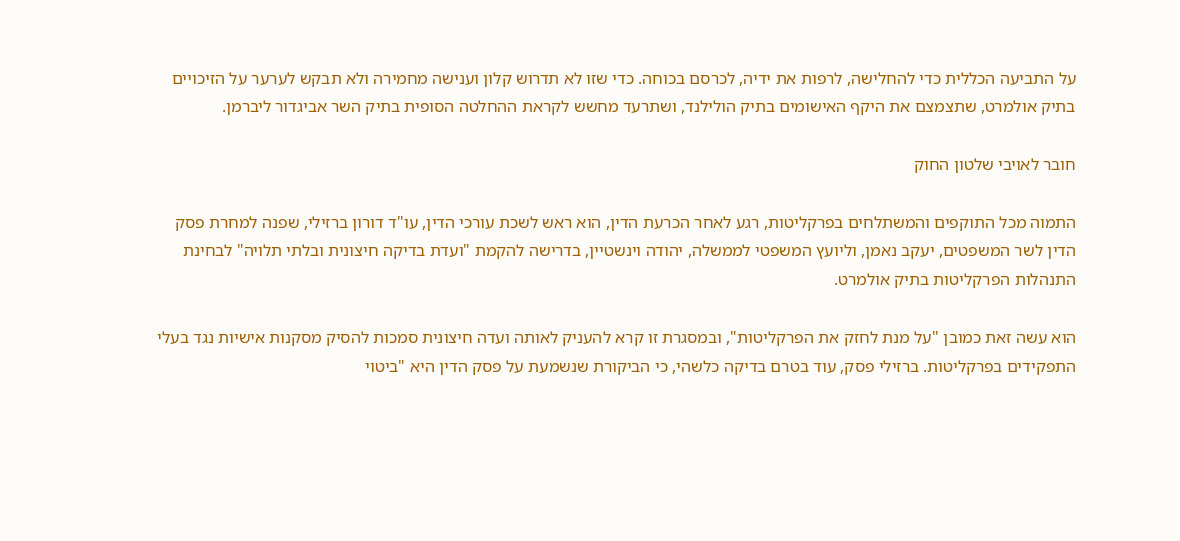על התביעה הכללית כדי להחלישה, לרפות את ידיה, לכרסם בכוחה. כדי שזו לא תדרוש קלון וענישה מחמירה ולא תבקש לערער על הזיכויים בתיק אולמרט, שתצמצם את היקף האישומים בתיק הולילנד, ושתרעד מחשש לקראת ההחלטה הסופית בתיק השר אביגדור ליברמן.

חובר לאויבי שלטון החוק

התמוה מכל התוקפים והמשתלחים בפרקליטות, רגע לאחר הכרעת הדין, הוא ראש לשכת עורכי הדין, עו"ד דורון ברזילי, שפנה למחרת פסק הדין לשר המשפטים, יעקב נאמן, וליועץ המשפטי לממשלה, יהודה וינשטיין, בדרישה להקמת "ועדת בדיקה חיצונית ובלתי תלויה" לבחינת התנהלות הפרקליטות בתיק אולמרט.

הוא עשה זאת כמובן "על מנת לחזק את הפרקליטות", ובמסגרת זו קרא להעניק לאותה ועדה חיצונית סמכות להסיק מסקנות אישיות נגד בעלי התפקידים בפרקליטות. ברזילי פסק, עוד בטרם בדיקה כלשהי, כי הביקורת שנשמעת על פסק הדין היא "ביטוי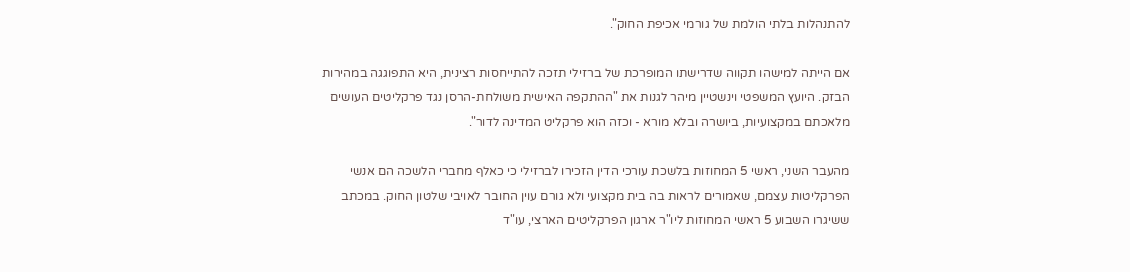להתנהלות בלתי הולמת של גורמי אכיפת החוק".

אם הייתה למישהו תקווה שדרישתו המופרכת של ברזילי תזכה להתייחסות רצינית, היא התפוגגה במהירות הבזק. היועץ המשפטי וינשטיין מיהר לגנות את "ההתקפה האישית משולחת-הרסן נגד פרקליטים העושים מלאכתם במקצועיות, ביושרה ובלא מורא - וכזה הוא פרקליט המדינה לדור".

מהעבר השני, ראשי 5 המחוזות בלשכת עורכי הדין הזכירו לברזילי כי כאלף מחברי הלשכה הם אנשי הפרקליטות עצמם, שאמורים לראות בה בית מקצועי ולא גורם עוין החובר לאויבי שלטון החוק. במכתב ששיגרו השבוע 5 ראשי המחוזות ליו"ר ארגון הפרקליטים הארצי, עו"ד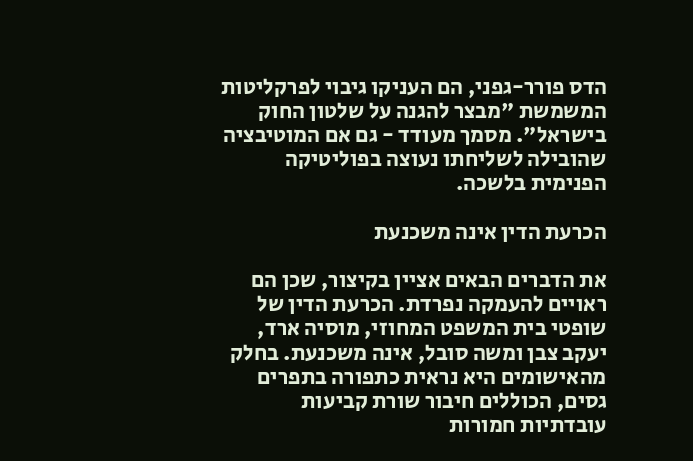הדס פורר-גפני, הם העניקו גיבוי לפרקליטות המשמשת "מבצר להגנה על שלטון החוק בישראל". מסמך מעודד - גם אם המוטיבציה שהובילה לשליחתו נעוצה בפוליטיקה הפנימית בלשכה.

הכרעת הדין אינה משכנעת

את הדברים הבאים אציין בקיצור, שכן הם ראויים להעמקה נפרדת. הכרעת הדין של שופטי בית המשפט המחוזי, מוסיה ארד, יעקב צבן ומשה סובל, אינה משכנעת. בחלק מהאישומים היא נראית כתפורה בתפרים גסים, הכוללים חיבור שורת קביעות עובדתיות חמורות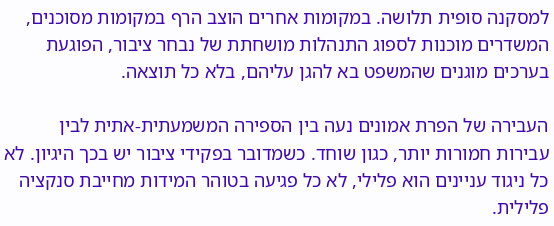למסקנה סופית תלושה. במקומות אחרים הוצב הרף במקומות מסוכנים, המשדרים מוכנות לספוג התנהלות מושחתת של נבחר ציבור, הפוגעת בערכים מוגנים שהמשפט בא להגן עליהם, בלא כל תוצאה.

העבירה של הפרת אמונים נעה בין הספירה המשמעתית-אתית לבין עבירות חמורות יותר, כגון שוחד. כשמדובר בפקידי ציבור יש בכך היגיון. לא כל ניגוד עניינים הוא פלילי, לא כל פגיעה בטוהר המידות מחייבת סנקציה פלילית.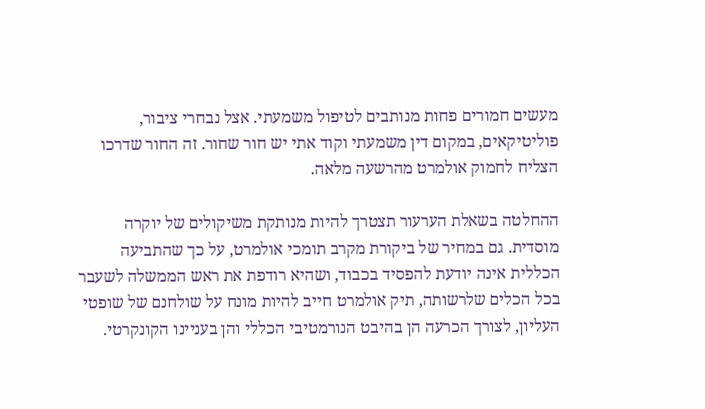מעשים חמורים פחות מנותבים לטיפול משמעתי. אצל נבחרי ציבור, פוליטיקאים, במקום דין משמעתי וקוד אתי יש חור שחור. זה החור שדרכו הצליח לחמוק אולמרט מהרשעה מלאה.

ההחלטה בשאלת הערעור תצטרך להיות מנותקת משיקולים של יוקרה מוסדית. גם במחיר של ביקורת מקרב תומכי אולמרט, על כך שהתביעה הכללית אינה יודעת להפסיד בכבוד, ושהיא רודפת את ראש הממשלה לשעבר בכל הכלים שלרשותה, תיק אולמרט חייב להיות מונח על שולחנם של שופטי העליון, לצורך הכרעה הן בהיבט הנורמטיבי הכללי והן בעניינו הקונקרטי.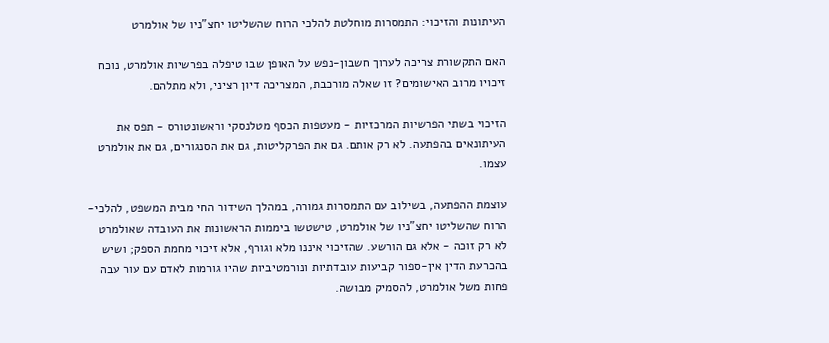העיתונות והזיכוי: התמסרות מוחלטת להלכי הרוח שהשליטו יחצ"ניו של אולמרט

האם התקשורת צריכה לערוך חשבון-נפש על האופן שבו טיפלה בפרשיות אולמרט, נוכח זיכויו מרוב האישומים? זו שאלה מורכבת, המצריכה דיון רציני, ולא מתלהם.

הזיכוי בשתי הפרשיות המרכזיות - מעטפות הכסף מטלנסקי וראשונטורס - תפס את העיתונאים בהפתעה. לא רק אותם. גם את הפרקליטות, גם את הסנגורים, גם את אולמרט עצמו.

עוצמת ההפתעה, בשילוב עם התמסרות גמורה, במהלך השידור החי מבית המשפט, להלכי-הרוח שהשליטו יחצ"ניו של אולמרט, טישטשו ביממות הראשונות את העובדה שאולמרט לא רק זוכה - אלא גם הורשע. שהזיכוי איננו מלא וגורף, אלא זיכוי מחמת הספק; ושיש בהכרעת הדין אין-ספור קביעות עובדתיות ונורמטיביות שהיו גורמות לאדם עם עור עבה פחות משל אולמרט, להסמיק מבושה.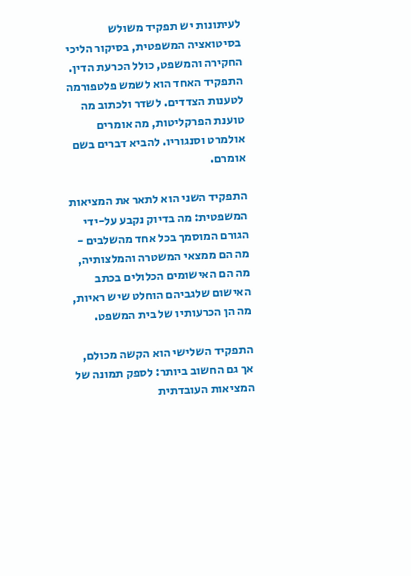לעיתונות יש תפקיד משולש בסיטואציה המשפטית, בסיקור הליכי החקירה והמשפט, כולל הכרעת הדין. התפקיד האחד הוא לשמש פלטפורמה לטענות הצדדים. לשדר ולכתוב מה טוענת הפרקליטות, מה אומרים אולמרט וסנגוריו. להביא דברים בשם אומרם.

התפקיד השני הוא לתאר את המציאות המשפטית: מה בדיוק נקבע על-ידי הגורם המוסמך בכל אחד מהשלבים - מה הם ממצאי המשטרה והמלצותיה, מה הם האישומים הכלולים בכתב האישום שלגביהם הוחלט שיש ראיות, מה הן הכרעותיו של בית המשפט.

התפקיד השלישי הוא הקשה מכולם, אך גם החשוב ביותר: לספק תמונה של המציאות העובדתית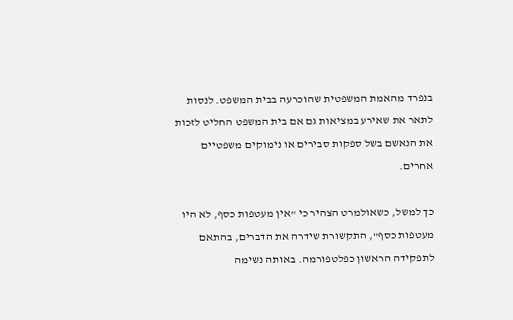בנפרד מהאמת המשפטית שהוכרעה בבית המשפט. לנסות לתאר את שאירע במציאות גם אם בית המשפט החליט לזכות את הנאשם בשל ספקות סבירים או נימוקים משפטיים אחרים.

כך למשל, כשאולמרט הצהיר כי "אין מעטפות כסף, לא היו מעטפות כסף", התקשורת שידרה את הדברים, בהתאם לתפקידה הראשון כפלטפורמה. באותה נשימה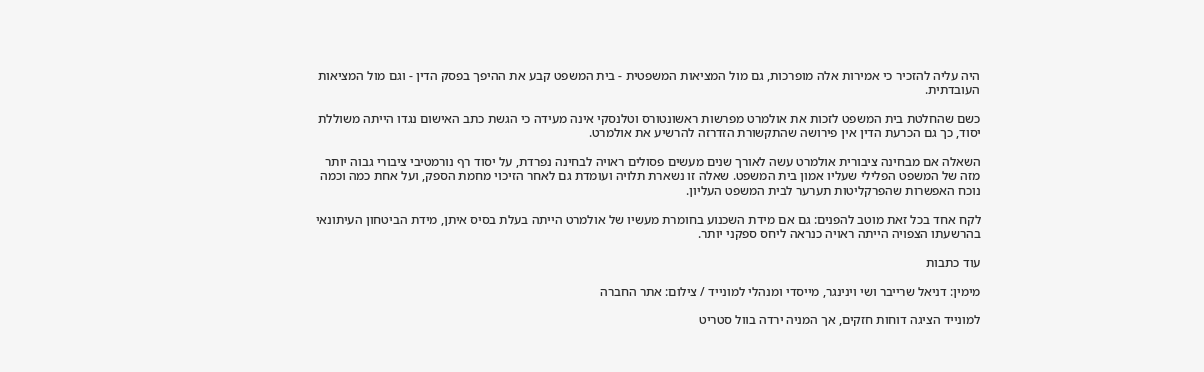היה עליה להזכיר כי אמירות אלה מופרכות, גם מול המציאות המשפטית - בית המשפט קבע את ההיפך בפסק הדין - וגם מול המציאות העובדתית.

כשם שהחלטת בית המשפט לזכות את אולמרט מפרשות ראשונטורס וטלנסקי אינה מעידה כי הגשת כתב האישום נגדו הייתה משוללת יסוד, כך גם הכרעת הדין אין פירושה שהתקשורת הזדרזה להרשיע את אולמרט.

השאלה אם מבחינה ציבורית אולמרט עשה לאורך שנים מעשים פסולים ראויה לבחינה נפרדת, על יסוד רף נורמטיבי ציבורי גבוה יותר מזה של המשפט הפלילי שעליו אמון בית המשפט. שאלה זו נשארת תלויה ועומדת גם לאחר הזיכוי מחמת הספק, ועל אחת כמה וכמה נוכח האפשרות שהפרקליטות תערער לבית המשפט העליון.

לקח אחד בכל זאת מוטב להפנים: גם אם מידת השכנוע בחומרת מעשיו של אולמרט הייתה בעלת בסיס איתן, מידת הביטחון העיתונאי בהרשעתו הצפויה הייתה ראויה כנראה ליחס ספקני יותר.

עוד כתבות

מימין: דניאל שרייבר ושי וינינגר, מייסדי ומנהלי למונייד / צילום: אתר החברה

למונייד הציגה דוחות חזקים, אך המניה ירדה בוול סטריט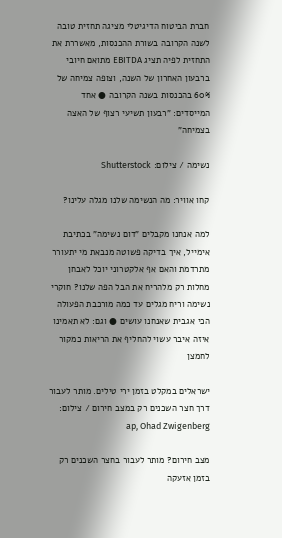חברת הביטוח הדיגיטלי מציגה תחזית טובה לשנה הקרובה בשורת ההכנסות, מאשררת את התחזית לפיה תציג EBITDA מתואם חיובי ברבעון האחרון של השנה, וצופה צמיחה של 60% בהכנסות בשנה הקרובה ● אחד המייסדים: "רבעון תשיעי רצוף של האצה בצמיחה"

נשימה / צילום: Shutterstock

קחו אוויר: מה הנשימה שלנו מגלה עלינו?

למה אנחנו מקבלים "דום נשימה" בכתיבת אימייל, איך בדיקה פשוטה מנבאת מי יתעורר מתרדמת והאם אף אלקטרוני יוכל לאבחן מחלות רק מלהריח את הבל הפה שלנו? חוקרי נשימה וריח מגלים עד כמה מורכבת הפעולה הכי אגבית שאנחנו עושים ● וגם: לא תאמינו איזה איבר עשוי להחליף את הריאות כמקור לחמצן

ישראלים במקלט בזמן ירי טילים. מותר לעבור דרך חצר השכנים רק במצב חירום / צילום: ap, Ohad Zwigenberg

מצב חירום? מותר לעבור בחצר השכנים רק בזמן אזעקה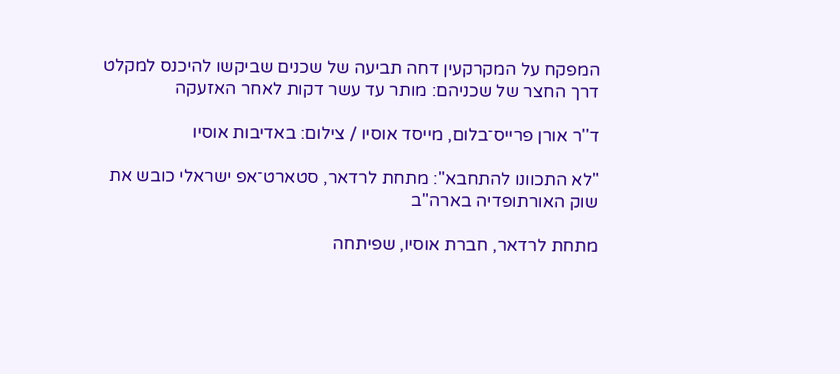המפקח על המקרקעין דחה תביעה של שכנים שביקשו להיכנס למקלט דרך החצר של שכניהם: מותר עד עשר דקות לאחר האזעקה

ד''ר אורן פרייס־בלום, מייסד אוסיו / צילום: באדיבות אוסיו

"לא התכוונו להתחבא": מתחת לרדאר, סטארט־אפ ישראלי כובש את שוק האורתופדיה בארה"ב

מתחת לרדאר, חברת אוסיו, שפיתחה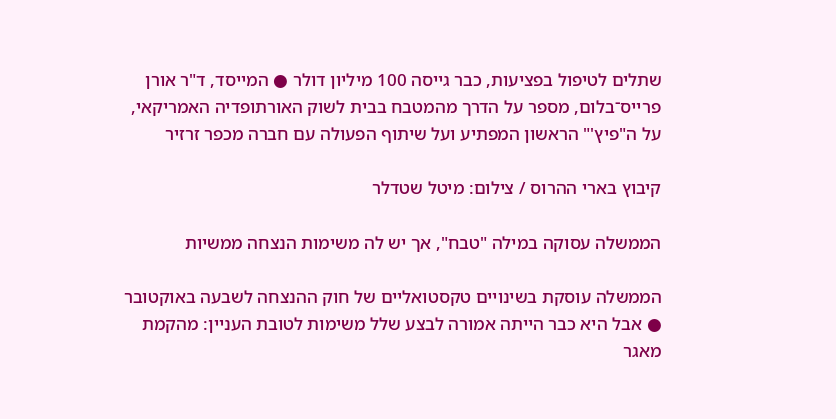שתלים לטיפול בפציעות, כבר גייסה 100 מיליון דולר ● המייסד, ד"ר אורן פרייס־בלום, מספר על הדרך מהמטבח בבית לשוק האורתופדיה האמריקאי, על ה"פיץ'" הראשון המפתיע ועל שיתוף הפעולה עם חברה מכפר זרזיר

קיבוץ בארי ההרוס / צילום: מיטל שטדלר

הממשלה עסוקה במילה "טבח", אך יש לה משימות הנצחה ממשיות

הממשלה עוסקת בשינויים טקסטואליים של חוק ההנצחה לשבעה באוקטובר ● אבל היא כבר הייתה אמורה לבצע שלל משימות לטובת העניין: מהקמת מאגר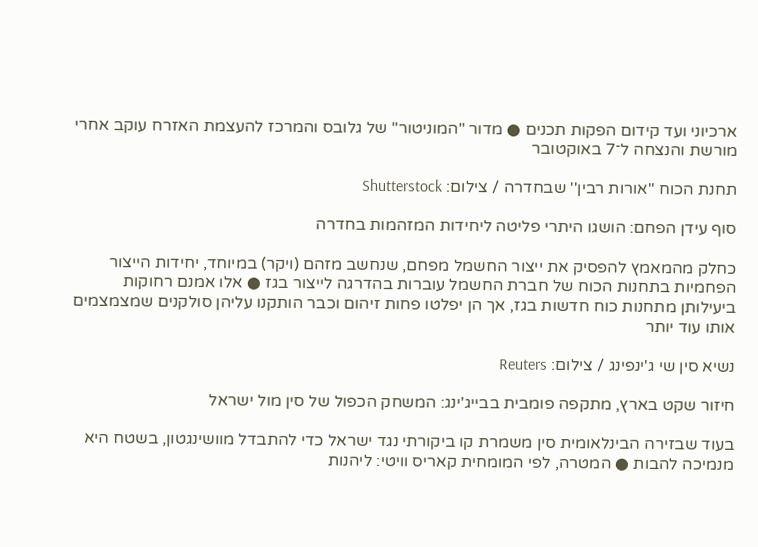ארכיוני ועד קידום הפקות תכנים ● מדור "המוניטור" של גלובס והמרכז להעצמת האזרח עוקב אחרי מורשת והנצחה ל־7 באוקטובר

תחנת הכוח ''אורות רבין'' שבחדרה / צילום: Shutterstock

סוף עידן הפחם: הושגו היתרי פליטה ליחידות המזהמות בחדרה

כחלק מהמאמץ להפסיק את ייצור החשמל מפחם, שנחשב מזהם (ויקר) במיוחד, יחידות הייצור הפחמיות בתחנות הכוח של חברת החשמל עוברות בהדרגה לייצור בגז ● אלו אמנם רחוקות ביעילותן מתחנות כוח חדשות בגז, אך הן יפלטו פחות זיהום וכבר הותקנו עליהן סולקנים שמצמצמים אותו עוד יותר

נשיא סין שי ג'ינפינג / צילום: Reuters

חיזור שקט בארץ, מתקפה פומבית בבייג'ינג: המשחק הכפול של סין מול ישראל

בעוד שבזירה הבינלאומית סין משמרת קו ביקורתי נגד ישראל כדי להתבדל מוושינגטון, בשטח היא מנמיכה להבות ● המטרה, לפי המומחית קאריס וויטי: ליהנות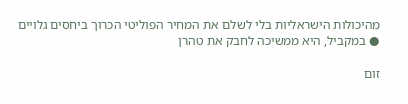מהיכולות הישראליות בלי לשלם את המחיר הפוליטי הכרוך ביחסים גלויים ● במקביל, היא ממשיכה לחבק את טהרן

זום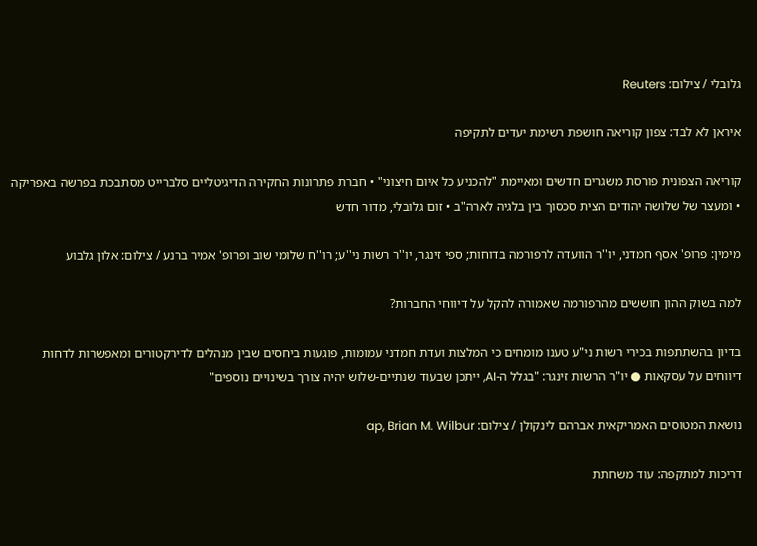גלובלי / צילום: Reuters

איראן לא לבד: צפון קוריאה חושפת רשימת יעדים לתקיפה

קוריאה הצפונית פורסת משגרים חדשים ומאיימת "להכניע כל איום חיצוני" • חברת פתרונות החקירה הדיגיטליים סלברייט מסתבכת בפרשה באפריקה • ומעצר של שלושה יהודים הצית סכסוך בין בלגיה לארה"ב • זום גלובלי, מדור חדש

מימין: פרופ' אסף חמדני, יו''ר הוועדה לרפורמה בדוחות; ספי זינגר, יו''ר רשות ני''ע; רו''ח שלומי שוב ופרופ' אמיר ברנע / צילום: אלון גלבוע

למה בשוק ההון חוששים מהרפורמה שאמורה להקל על דיווחי החברות?

בדיון בהשתתפות בכירי רשות ני"ע טענו מומחים כי המלצות ועדת חמדני עמומות, פוגעות ביחסים שבין מנהלים לדירקטורים ומאפשרות לדחות דיווחים על עסקאות ● יו"ר הרשות זינגר: "בגלל ה-AI, ייתכן שבעוד שנתיים-שלוש יהיה צורך בשינויים נוספים"

נושאת המטוסים האמריקאית אברהם לינקולן / צילום: ap, Brian M. Wilbur

דריכות למתקפה: עוד משחתת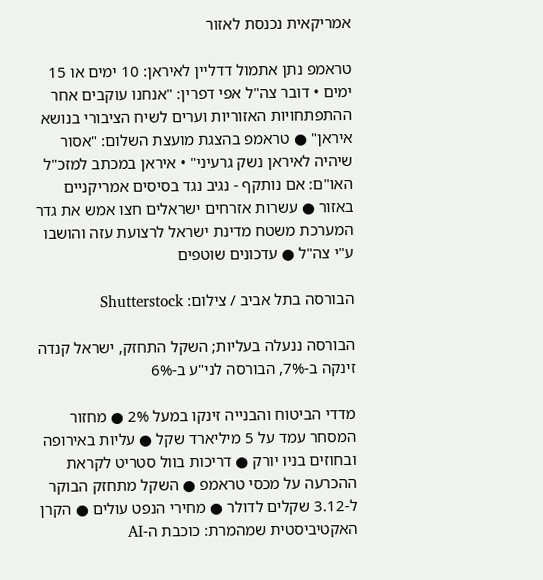אמריקאית נכנסת לאזור

טראמפ נתן אתמול דדליין לאיראן: 10 ימים או 15 ימים • דובר צה"ל אפי דפרין: "אנחנו עוקבים אחר ההתפתחויות האזוריות וערים לשיח הציבורי בנושא איראן" ● טראמפ בהצגת מועצת השלום: "אסור שיהיה לאיראן נשק גרעיני" • איראן במכתב למזכ"ל האו"ם: אם נותקף - נגיב נגד בסיסים אמריקניים באזור ● עשרות אזרחים ישראלים חצו אמש את גדר המערכת משטח מדינת ישראל לרצועת עזה והושבו ע"י צה"ל ● עדכונים שוטפים

הבורסה בתל אביב / צילום: Shutterstock

הבורסה ננעלה בעליות; השקל התחזק, ישראל קנדה זינקה ב-7%, הבורסה לני"ע ב-6%

מדדי הביטוח והבנייה זינקו במעל 2% ● מחזור המסחר עמד על 5 מיליארד שקל ● עליות באירופה ובחוזים בניו יורק ● דריכות בוול סטריט לקראת ההכרעה על מכסי טראמפ ● השקל מתחזק הבוקר ל-3.12 שקלים לדולר ● מחירי הנפט עולים ● הקרן האקטיביסטית שמהמרת: כוכבת ה-AI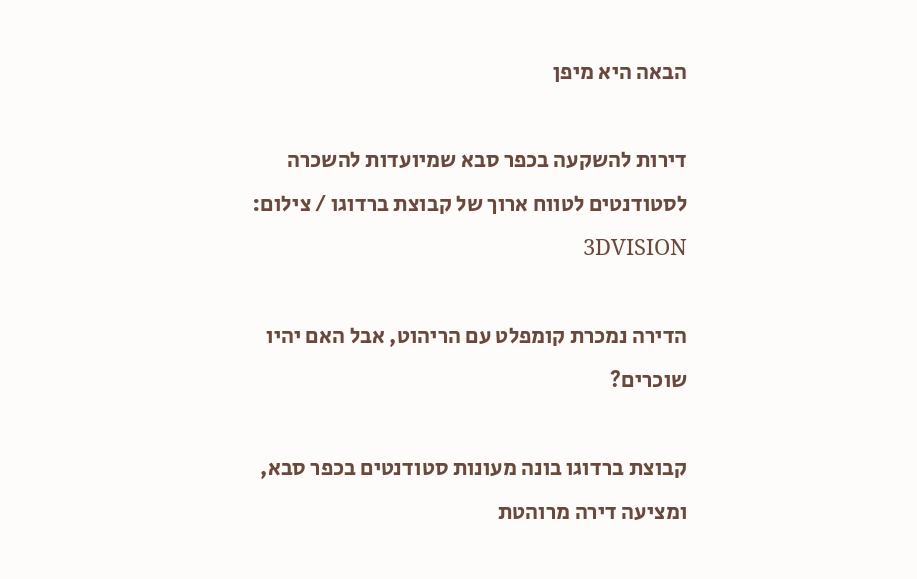הבאה היא מיפן

דירות להשקעה בכפר סבא שמיועדות להשכרה לסטודנטים לטווח ארוך של קבוצת ברדוגו / צילום: 3DVISION

הדירה נמכרת קומפלט עם הריהוט, אבל האם יהיו שוכרים?

קבוצת ברדוגו בונה מעונות סטודנטים בכפר סבא, ומציעה דירה מרוהטת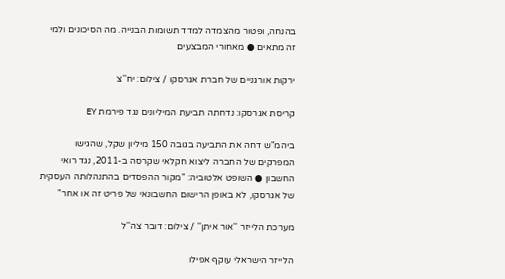בהנחה, ופטור מהצמדה למדד תשומות הבנייה. מה הסיכונים ולמי זה מתאים ● מאחורי המבצעים

ירקות אורגניים של חברת אגרסקו / צילום: יח''צ

קריסת אגרסקו: נדחתה תביעת המיליונים נגד פירמת EY

ביהמ"ש דחה את התביעה בגובה 150 מיליון שקל, שהגישו המפרקים של החברה ליצוא חקלאי שקרסה ב-2011, נגד רואי החשבון ● השופט אלטוביה: "מקור ההפסדים בהתנהלותה העסקית של אגרסקו, לא באופן הרישום החשבונאי של פריט זה או אחר"

מערכת הלייזר ''אור איתן'' / צילום: דובר צה''ל

הלייזר הישראלי עוקף אפילו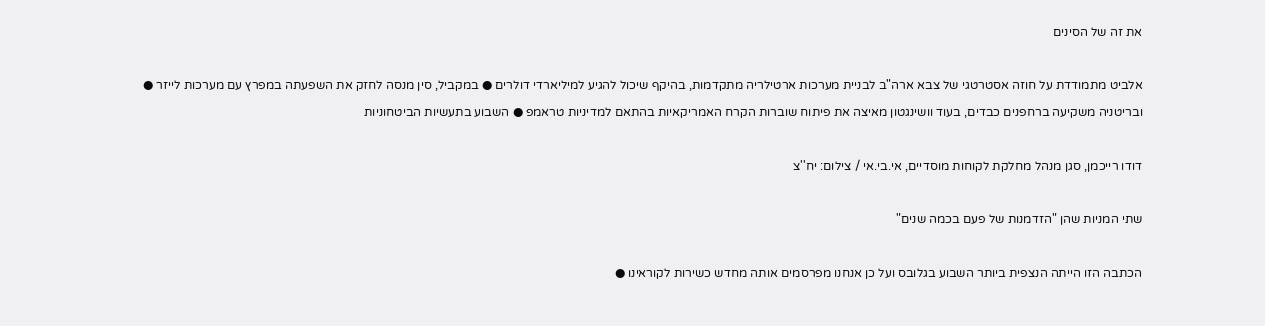את זה של הסינים

אלביט מתמודדת על חוזה אסטרטגי של צבא ארה"ב לבניית מערכות ארטילריה מתקדמות, בהיקף שיכול להגיע למיליארדי דולרים ● במקביל, סין מנסה לחזק את השפעתה במפרץ עם מערכות לייזר ● ובריטניה משקיעה ברחפנים כבדים, בעוד וושינגטון מאיצה את פיתוח שוברות הקרח האמריקאיות בהתאם למדיניות טראמפ ● השבוע בתעשיות הביטחוניות

דודו רייכמן, סגן מנהל מחלקת לקוחות מוסדיים, אי.בי.אי / צילום: יח''צ

שתי המניות שהן "הזדמנות של פעם בכמה שנים"

הכתבה הזו הייתה הנצפית ביותר השבוע בגלובס ועל כן אנחנו מפרסמים אותה מחדש כשירות לקוראינו ●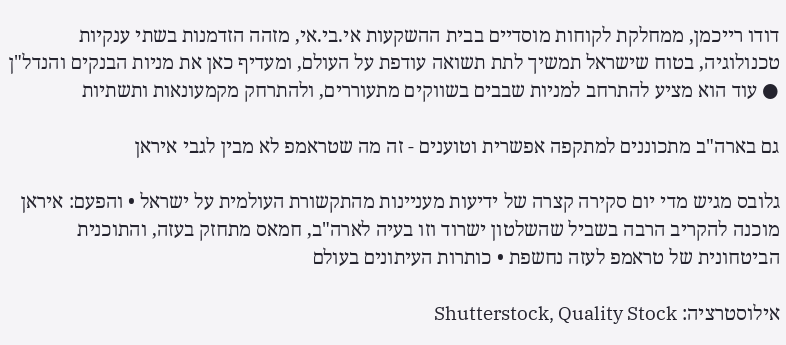דודו רייכמן, ממחלקת לקוחות מוסדיים בבית ההשקעות אי.בי.אי, מזהה הזדמנות בשתי ענקיות טכנולוגיה, בטוח שישראל תמשיך לתת תשואה עודפת על העולם, ומעדיף כאן את מניות הבנקים והנדל"ן ● עוד הוא מציע להתרחב למניות שבבים בשווקים מתעוררים, ולהתרחק מקמעונאות ותשתיות

גם בארה"ב מתכוננים למתקפה אפשרית וטוענים - זה מה שטראמפ לא מבין לגבי איראן

גלובס מגיש מדי יום סקירה קצרה של ידיעות מעניינות מהתקשורת העולמית על ישראל • והפעם: איראן מוכנה להקריב הרבה בשביל שהשלטון ישרוד וזו בעיה לארה"ב, חמאס מתחזק בעזה, והתוכנית הביטחונית של טראמפ לעזה נחשפת • כותרות העיתונים בעולם

אילוסטרציה: Shutterstock, Quality Stock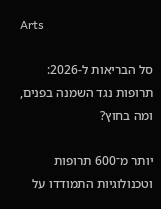Arts

סל הבריאות ל-2026: תרופות נגד השמנה בפנים, ומה בחוץ?

יותר מ־600 תרופות וטכנולוגיות התמודדו על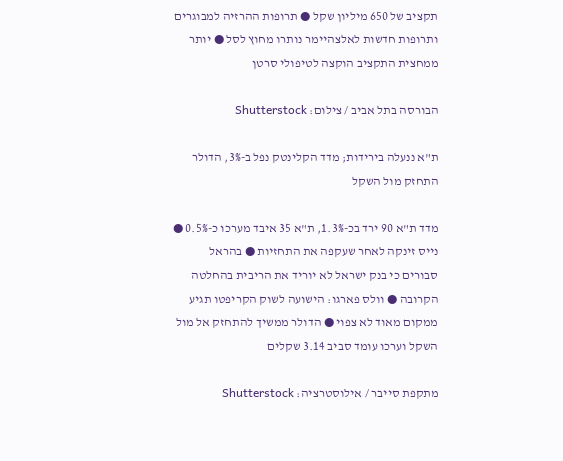תקציב של 650 מיליון שקל ● תרופות ההרזיה למבוגרים ותרופות חדשות לאלצהיימר נותרו מחוץ לסל ● יותר ממחצית התקציב הוקצה לטיפולי סרטן

הבורסה בתל אביב / צילום: Shutterstock

ת"א ננעלה בירידות; מדד הקלינטק נפל ב-3%, הדולר התחזק מול השקל

מדד ת"א 90 ירד בכ-1.3%, ת"א 35 איבד מערכו כ-0.5% ● נייס זינקה לאחר שעקפה את התחזיות ● בהראל סבורים כי בנק ישראל לא יוריד את הריבית בהחלטה הקרובה ● וולס פארגו: הישועה לשוק הקריפטו תגיע ממקום מאוד לא צפוי ● הדולר ממשיך להתחזק אל מול השקל וערכו עומד סביב 3.14 שקלים

מתקפת סייבר / אילוסטרציה: Shutterstock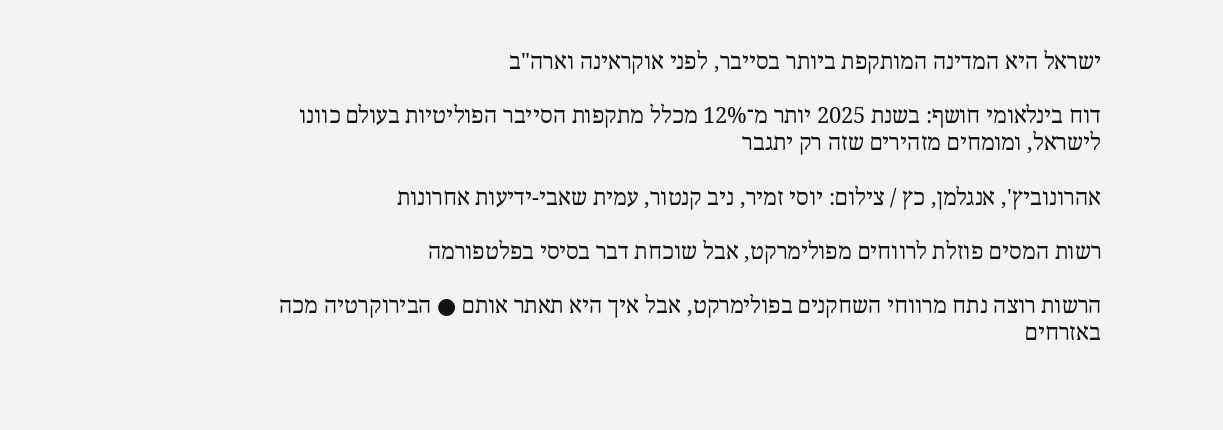ישראל היא המדינה המותקפת ביותר בסייבר, לפני אוקראינה וארה"ב

דוח בינלאומי חושף: בשנת 2025 יותר מ־12% מכלל מתקפות הסייבר הפוליטיות בעולם כוונו לישראל, ומומחים מזהירים שזה רק יתגבר

אהרונוביץ', אנגלמן, כץ / צילום: יוסי זמיר, ניב קנטור, עמית שאבי-ידיעות אחרונות

רשות המסים פוזלת לרווחים מפולימרקט, אבל שוכחת דבר בסיסי בפלטפורמה

הרשות רוצה נתח מרווחי השחקנים בפולימרקט, אבל איך היא תאתר אותם ● הבירוקרטיה מכה באזרחים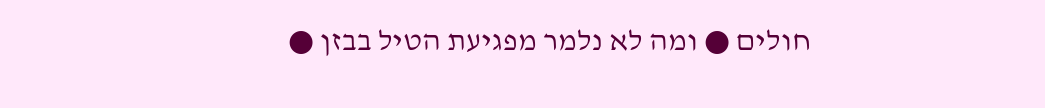חולים ● ומה לא נלמר מפגיעת הטיל בבזן ●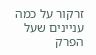זרקור על כמה עניינים שעל הפרק